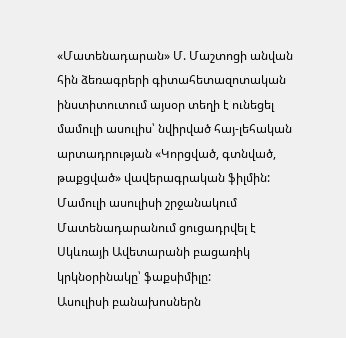«Մատենադարան» Մ. Մաշտոցի անվան հին ձեռագրերի գիտահետազոտական ինստիտուտում այսօր տեղի է ունեցել մամուլի ասուլիս՝ նվիրված հայ-լեհական արտադրության «Կորցված, գտնված, թաքցված» վավերագրական ֆիլմին: Մամուլի ասուլիսի շրջանակում Մատենադարանում ցուցադրվել է Սկևռայի Ավետարանի բացառիկ կրկնօրինակը՝ ֆաքսիմիլը:
Ասուլիսի բանախոսներն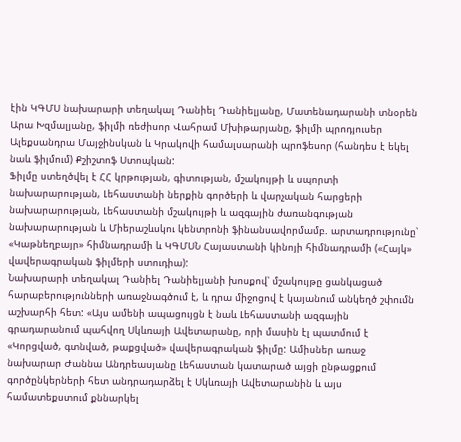էին ԿԳՄՍ նախարարի տեղակալ Դանիել Դանիելյանը, Մատենադարանի տնօրեն Արա Խզմալյանը, ֆիլմի ռեժիսոր Վահրամ Մխիթարյանը, ֆիլմի պրոդյուսեր Ալեքսանդրա Մայջինսկան և Կրակովի համալսարանի պրոֆեսոր (հանդես է եկել նաև ֆիլմում) Քշիշտոֆ Ստոպկան:
Ֆիլմը ստեղծվել է ՀՀ կրթության, գիտության, մշակույթի և սպորտի նախարարության, Լեհաստանի ներքին գործերի և վարչական հարցերի նախարարության, Լեհաստանի մշակույթի և ազգային ժառանգության նախարարության և Միերաշևսկու կենտրոնի ֆինանսավորմամբ. արտադրությունը՝ «Կաթնեղբայր» հիմնադրամի և ԿԳՄՍՆ Հայաստանի կինոյի հիմնադրամի («Հայկ» վավերագրական ֆիլմերի ստուդիա):
Նախարարի տեղակալ Դանիել Դանիելյանի խոսքով՝ մշակույթը ցանկացած հարաբերությունների առաջնագծում է, և դրա միջոցով է կայանում անկեղծ շփումն աշխարհի հետ: «Այս ամենի ապացույցն է նաև Լեհաստանի ազգային գրադարանում պահվող Սկևռայի Ավետարանը, որի մասին էլ պատմում է «Կորցված, գտնված, թաքցված» վավերագրական ֆիլմը: Ամիսներ առաջ նախարար Ժաննա Անդրեասյանը Լեհաստան կատարած այցի ընթացքում գործընկերների հետ անդրադարձել է Սկևռայի Ավետարանին և այս համատեքստում քննարկել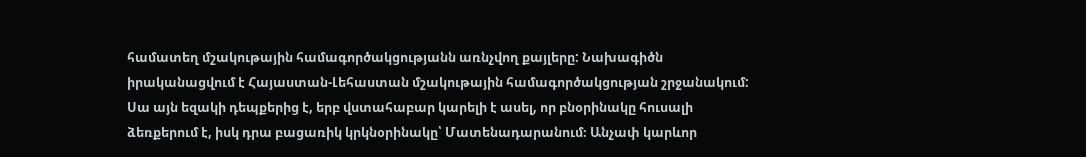համատեղ մշակութային համագործակցությանն առնչվող քայլերը: Նախագիծն իրականացվում է Հայաստան-Լեհաստան մշակութային համագործակցության շրջանակում: Սա այն եզակի դեպքերից է, երբ վստահաբար կարելի է ասել, որ բնօրինակը հուսալի ձեռքերում է, իսկ դրա բացառիկ կրկնօրինակը՝ Մատենադարանում։ Անչափ կարևոր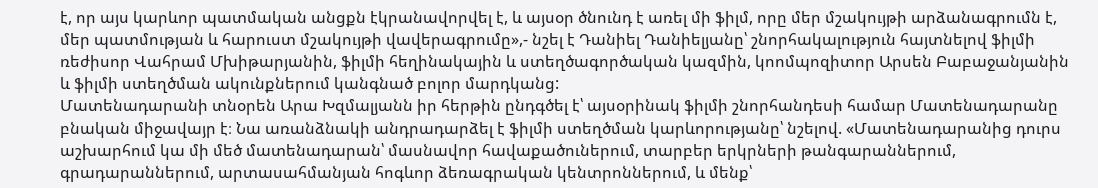է, որ այս կարևոր պատմական անցքն էկրանավորվել է, և այսօր ծնունդ է առել մի ֆիլմ, որը մեր մշակույթի արձանագրումն է, մեր պատմության և հարուստ մշակույթի վավերագրումը»,- նշել է Դանիել Դանիելյանը՝ շնորհակալություն հայտնելով ֆիլմի ռեժիսոր Վահրամ Մխիթարյանին, ֆիլմի հեղինակային և ստեղծագործական կազմին, կոոմպոզիտոր Արսեն Բաբաջանյանին և ֆիլմի ստեղծման ակունքներում կանգնած բոլոր մարդկանց:
Մատենադարանի տնօրեն Արա Խզմալյանն իր հերթին ընդգծել է՝ այսօրինակ ֆիլմի շնորհանդեսի համար Մատենադարանը բնական միջավայր է։ Նա առանձնակի անդրադարձել է ֆիլմի ստեղծման կարևորությանը՝ նշելով. «Մատենադարանից դուրս աշխարհում կա մի մեծ մատենադարան՝ մասնավոր հավաքածուներում, տարբեր երկրների թանգարաններում, գրադարաններում, արտասահմանյան հոգևոր ձեռագրական կենտրոններում, և մենք՝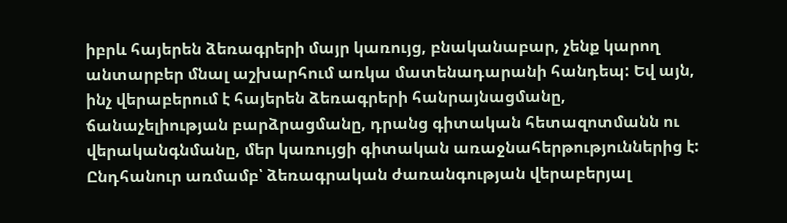իբրև հայերեն ձեռագրերի մայր կառույց, բնականաբար, չենք կարող անտարբեր մնալ աշխարհում առկա մատենադարանի հանդեպ: Եվ այն, ինչ վերաբերում է հայերեն ձեռագրերի հանրայնացմանը, ճանաչելիության բարձրացմանը, դրանց գիտական հետազոտմանն ու վերականգնմանը, մեր կառույցի գիտական առաջնահերթություններից է: Ընդհանուր առմամբ՝ ձեռագրական ժառանգության վերաբերյալ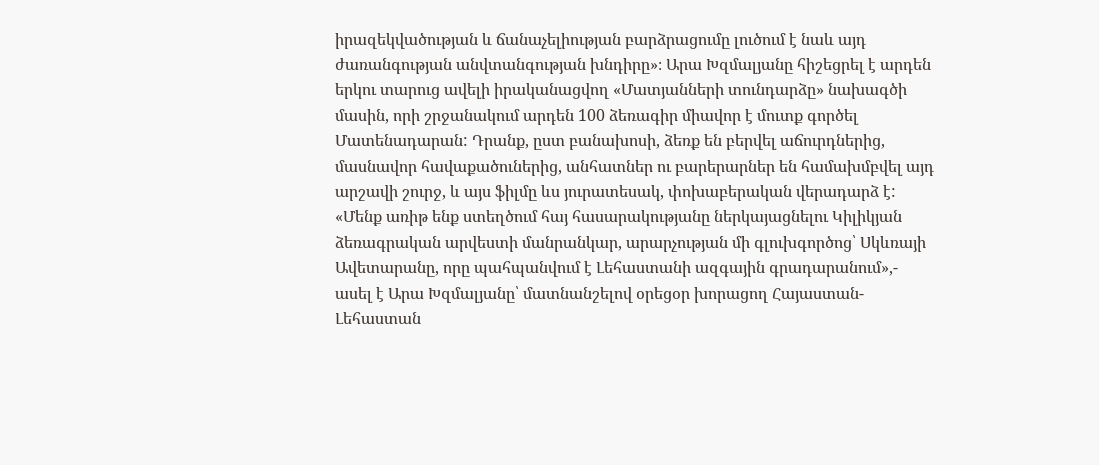իրազեկվածության և ճանաչելիության բարձրացումը լուծում է նաև այդ ժառանգության անվտանգության խնդիրը»։ Արա Խզմալյանը հիշեցրել է արդեն երկու տարուց ավելի իրականացվող «Մատյանների տունդարձը» նախագծի մասին, որի շրջանակում արդեն 100 ձեռագիր միավոր է մուտք գործել Մատենադարան: Դրանք, ըստ բանախոսի, ձեռք են բերվել աճուրդներից, մասնավոր հավաքածուներից, անհատներ ու բարերարներ են համախմբվել այդ արշավի շուրջ, և այս ֆիլմը ևս յուրատեսակ, փոխաբերական վերադարձ է: «Մենք առիթ ենք ստեղծում հայ հասարակությանը ներկայացնելու Կիլիկյան ձեռագրական արվեստի մանրանկար, արարչության մի գլուխգործոց՝ Սկևռայի Ավետարանը, որը պահպանվում է Լեհաստանի ազգային գրադարանում»,- ասել է Արա Խզմալյանը՝ մատնանշելով օրեցօր խորացող Հայաստան-Լեհաստան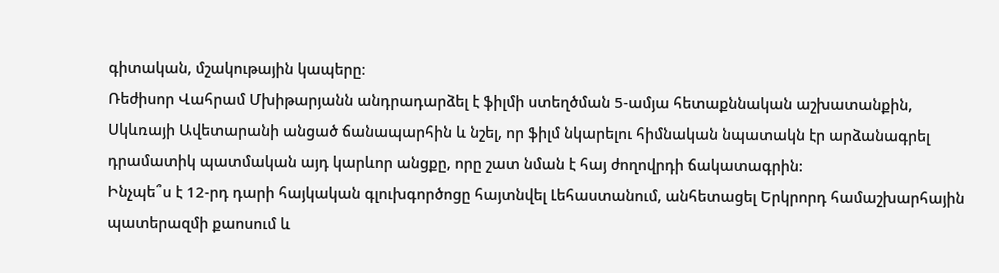գիտական, մշակութային կապերը։
Ռեժիսոր Վահրամ Մխիթարյանն անդրադարձել է ֆիլմի ստեղծման 5-ամյա հետաքննական աշխատանքին, Սկևռայի Ավետարանի անցած ճանապարհին և նշել, որ ֆիլմ նկարելու հիմնական նպատակն էր արձանագրել դրամատիկ պատմական այդ կարևոր անցքը, որը շատ նման է հայ ժողովրդի ճակատագրին:
Ինչպե՞ս է 12-րդ դարի հայկական գլուխգործոցը հայտնվել Լեհաստանում, անհետացել Երկրորդ համաշխարհային պատերազմի քաոսում և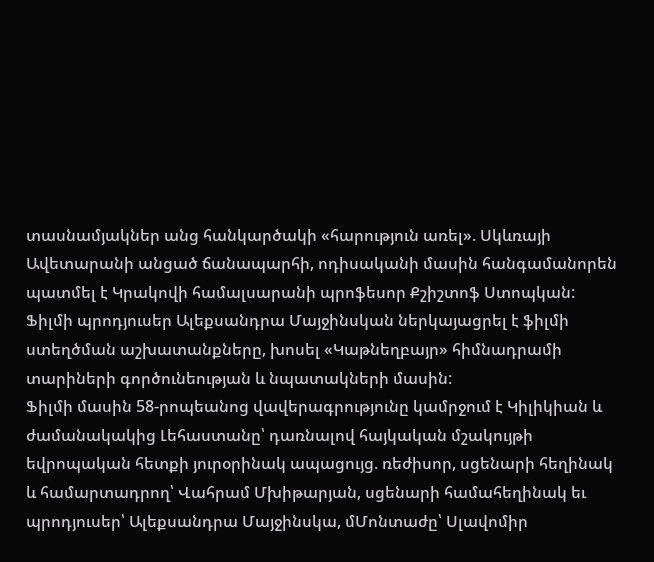տասնամյակներ անց հանկարծակի «հարություն առել». Սկևռայի Ավետարանի անցած ճանապարհի, ոդիսականի մասին հանգամանորեն պատմել է Կրակովի համալսարանի պրոֆեսոր Քշիշտոֆ Ստոպկան:
Ֆիլմի պրոդյուսեր Ալեքսանդրա Մայջինսկան ներկայացրել է ֆիլմի ստեղծման աշխատանքները, խոսել «Կաթնեղբայր» հիմնադրամի տարիների գործունեության և նպատակների մասին:
Ֆիլմի մասին 58-րոպեանոց վավերագրությունը կամրջում է Կիլիկիան և ժամանակակից Լեհաստանը՝ դառնալով հայկական մշակույթի եվրոպական հետքի յուրօրինակ ապացույց. ռեժիսոր, սցենարի հեղինակ և համարտադրող՝ Վահրամ Մխիթարյան, սցենարի համահեղինակ եւ պրոդյուսեր՝ Ալեքսանդրա Մայջինսկա, մՄոնտաժը՝ Սլավոմիր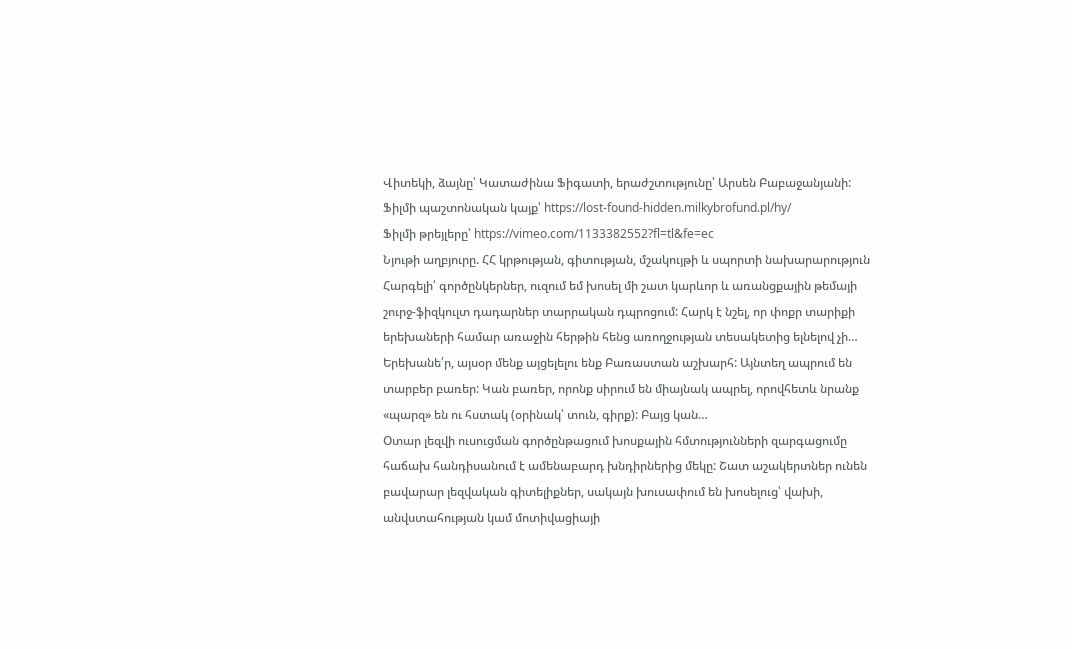Վիտեկի, ձայնը՝ Կատաժինա Ֆիգատի, երաժշտությունը՝ Արսեն Բաբաջանյանի:
Ֆիլմի պաշտոնական կայք՝ https://lost-found-hidden.milkybrofund.pl/hy/
Ֆիլմի թրեյլերը՝ https://vimeo.com/1133382552?fl=tl&fe=ec
Նյութի աղբյուրը. ՀՀ կրթության, գիտության, մշակույթի և սպորտի նախարարություն
Հարգելի՛ գործընկերներ, ուզում եմ խոսել մի շատ կարևոր և առանցքային թեմայի շուրջ-ֆիզկուլտ դադարներ տարրական դպրոցում: Հարկ է նշել, որ փոքր տարիքի երեխաների համար առաջին հերթին հենց առողջության տեսակետից ելնելով չի…
Երեխանե՛ր, այսօր մենք այցելելու ենք Բառաստան աշխարհ: Այնտեղ ապրում են տարբեր բառեր: Կան բառեր, որոնք սիրում են միայնակ ապրել, որովհետև նրանք «պարզ» են ու հստակ (օրինակ՝ տուն, գիրք): Բայց կան…
Օտար լեզվի ուսուցման գործընթացում խոսքային հմտությունների զարգացումը հաճախ հանդիսանում է ամենաբարդ խնդիրներից մեկը: Շատ աշակերտներ ունեն բավարար լեզվական գիտելիքներ, սակայն խուսափում են խոսելուց՝ վախի, անվստահության կամ մոտիվացիայի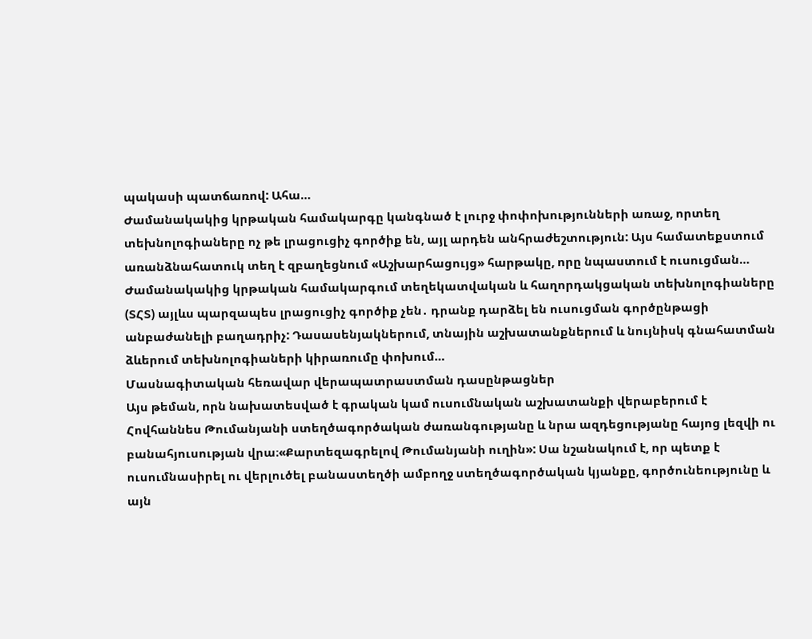պակասի պատճառով: Ահա…
Ժամանակակից կրթական համակարգը կանգնած է լուրջ փոփոխությունների առաջ, որտեղ տեխնոլոգիաները ոչ թե լրացուցիչ գործիք են, այլ արդեն անհրաժեշտություն: Այս համատեքստում առանձնահատուկ տեղ է զբաղեցնում «Աշխարհացույց» հարթակը, որը նպաստում է ուսուցման…
Ժամանակակից կրթական համակարգում տեղեկատվական և հաղորդակցական տեխնոլոգիաները (ՏՀՏ) այլևս պարզապես լրացուցիչ գործիք չեն․ դրանք դարձել են ուսուցման գործընթացի անբաժանելի բաղադրիչ: Դասասենյակներում, տնային աշխատանքներում և նույնիսկ գնահատման ձևերում տեխնոլոգիաների կիրառումը փոխում…
Մասնագիտական հեռավար վերապատրաստման դասընթացներ
Այս թեման, որն նախատեսված է գրական կամ ուսումնական աշխատանքի վերաբերում է Հովհաննես Թումանյանի ստեղծագործական ժառանգությանը և նրա ազդեցությանը հայոց լեզվի ու բանահյուսության վրա։«Քարտեզագրելով Թումանյանի ուղին»: Սա նշանակում է, որ պետք է ուսումնասիրել ու վերլուծել բանաստեղծի ամբողջ ստեղծագործական կյանքը, գործունեությունը և այն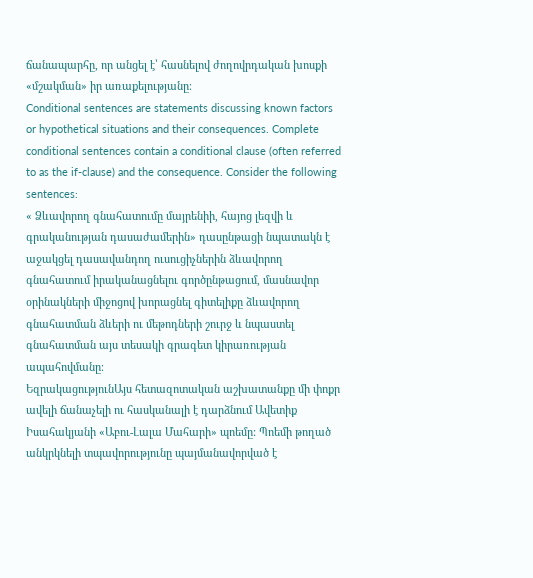ճանապարհը, որ անցել է՝ հասնելով ժողովրդական խոսքի «մշակման» իր առաքելությանը։
Conditional sentences are statements discussing known factors or hypothetical situations and their consequences. Complete conditional sentences contain a conditional clause (often referred to as the if-clause) and the consequence. Consider the following sentences:
« Ձևավորող գնահատումը մայրենիի, հայոց լեզվի և գրականության դասաժամերին» դասընթացի նպատակն է աջակցել դասավանդող ուսուցիչներին ձևավորող գնահատում իրականացնելու գործընթացում, մասնավոր օրինակների միջոցով խորացնել գիտելիքը ձևավորող գնահատման ձևերի ու մեթոդների շուրջ և նպաստել գնահատման այս տեսակի գրագետ կիրառության ապահովմանը։
ԵզրակացությունԱյս հետազոտական աշխատանքը մի փոքր ավելի ճանաչելի ու հասկանալի է դարձնում Ավետիք Իսահակյանի «Աբու-Լալա Մահարի» պոեմը: Պոեմի թողած անկրկնելի տպավորությունը պայմանավորված է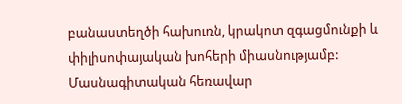բանաստեղծի հախուռն, կրակոտ զգացմունքի և փիլիսոփայական խոհերի միասնությամբ:
Մասնագիտական հեռավար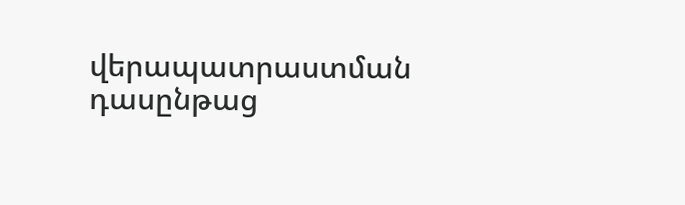վերապատրաստման դասընթաց